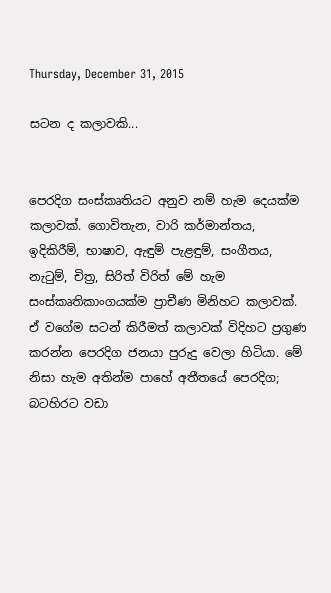Thursday, December 31, 2015

සටන ද කලාවකි...


පෙරදිග සංස්කෘතියට අනුව නම් හැම දෙයක්ම කලාවක්. ගොවිතැන, වාරි කර්මාන්තය, ඉදිකිරීම්, භාෂාව, ඇඳුම් පැළඳුම්, සංගීතය, නැටුම්, චිත්‍ර, සිරිත් විරිත් මේ හැම සංස්කෘතිකාංගයක්ම ප්‍රාචීණ මිනිහට කලාවක්. ඒ වගේම සටන් කිරීමත් කලාවක් විදිහට ප්‍රගුණ කරන්න පෙරදිග ජනයා පුරුදු වෙලා හිටියා. මේ නිසා හැම අතින්ම පාහේ අතීතයේ පෙරදිග; බටහිරට වඩා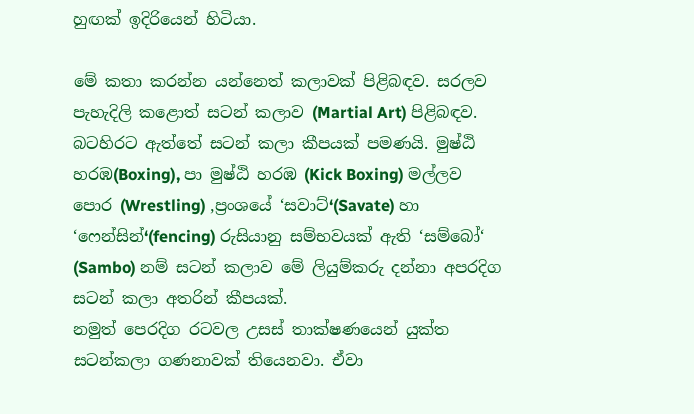හුඟක් ඉදිරියෙන් හිටියා.

මේ කතා කරන්න යන්නෙත් කලාවක් පිළිබඳව. සරලව පැහැදිලි කළොත් සටන් කලාව (Martial Art) පිළිබඳව.  බටහිරට ඇත්තේ සටන් කලා කීපයක් පමණයි. මුෂ්ඨි හරඹ(Boxing), පා මුෂ්ඨි හරඹ (Kick Boxing) මල්ලව පොර (Wrestling) ,ප්‍රංශයේ ‘සවාට්‘(Savate) හා ‘ෆෙන්සින්‘(fencing) රුසියානු සම්භවයක් ඇති ‘සම්බෝ‘ (Sambo) නම් සටන් කලාව මේ ලියුම්කරු දන්නා අපරදිග සටන් කලා අතරින් කීපයක්.
නමුත් පෙරදිග රටවල උසස් තාක්ෂණයෙන් යුක්ත සටන්කලා ගණනාවක් තියෙනවා. ඒවා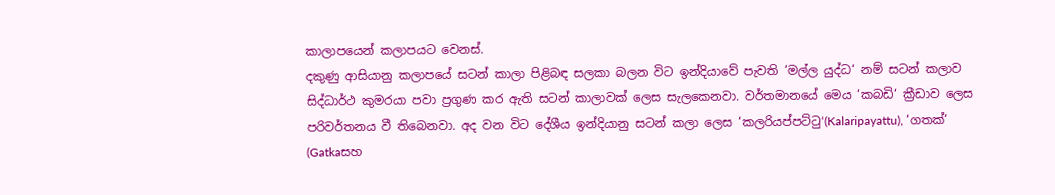කාලාපයෙන් කලාපයට වෙනස්.
දකුණු ආසියානු කලාපයේ සටන් කාලා පිළිබඳ සලකා බලන විට ඉන්දියාවේ පැවති ‘මල්ල යුද්ධ‘ නම් සටන් කලාව සිද්ධාර්ථ කුමරයා පවා ප්‍රගුණ කර ඇති සටන් කාලාවක් ලෙස සැලකෙනවා. වර්තමානයේ මෙය ‘කබඩි‘ ක්‍රීඩාව ලෙස පරිවර්තනය වී තිබෙනවා. අද වන විට දේශීය ඉන්දියානු සටන් කලා ලෙස ‘කලරියප්පට්ටු‘(Kalaripayattu), ‘ගතක්‘ (Gatkaසහ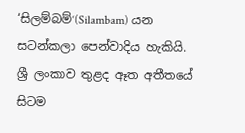‘සිලම්බම්‘(Silambam) යන සටන්කලා පෙන්වාදිය හැකියි. ශ්‍රී ලංකාව තුළද ඈත අතීතයේ සිටම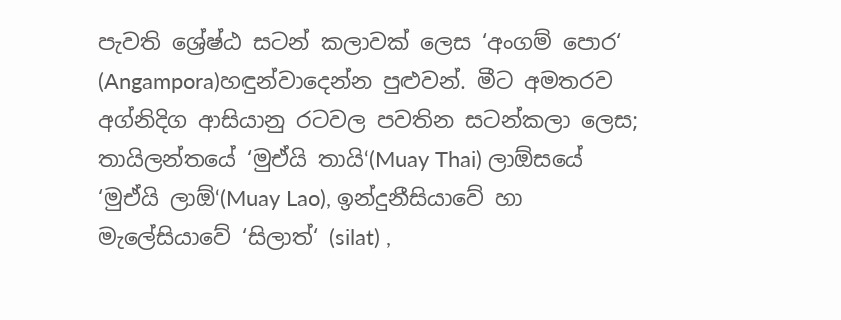පැවති ශ්‍රේෂ්ඨ සටන් කලාවක් ලෙස ‘අංගම් පොර‘ (Angampora)හඳුන්වාදෙන්න පුළුවන්. මීට අමතරව අග්නිදිග ආසියානු රටවල පවතින සටන්කලා ලෙස; තායිලන්තයේ ‘මුඒයි තායි‘(Muay Thai) ලාඕසයේ ‘මුඒයි ලාඕ‘(Muay Lao), ඉන්දුනීසියාවේ හා මැලේසියාවේ ‘සිලාත්‘ (silat) ,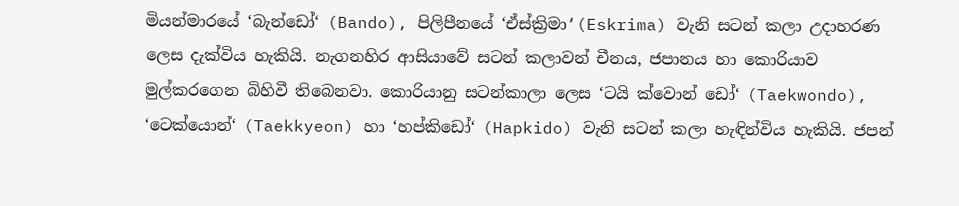මියන්මාරයේ ‘බැන්ඩෝ‘ (Bando), පිලිපීනයේ ‘ඒස්ක්‍රිමා‘(Eskrima) වැනි සටන් කලා උදාහරණ ලෙස දැක්විය හැකියි. නැගනහිර ආසියාවේ සටන් කලාවන් චීනය, ජපානය හා කොරියාව මුල්කරගෙන බිහිවී තිබෙනවා. කොරියානු සටන්කාලා ලෙස ‘ටයි ක්වොන් ඩෝ‘ (Taekwondo), ‘ටෙක්යොන්‘ (Taekkyeon) හා ‘හප්කිඩෝ‘ (Hapkido) වැනි සටන් කලා හැඳින්විය හැකියි. ජපන්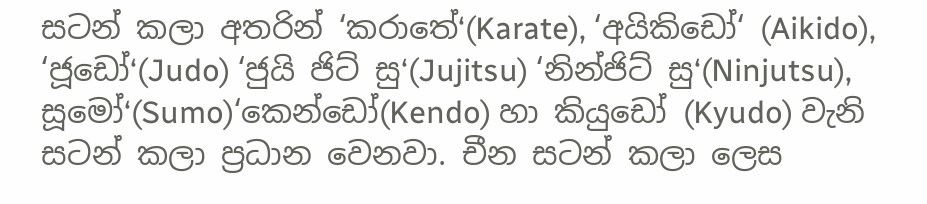සටන් කලා අතරින් ‘කරාතේ‘(Karate), ‘අයිකිඩෝ‘ (Aikido), ‘ජූඩෝ‘(Judo) ‘ජුයි ජිට් සු‘(Jujitsu) ‘නින්ජිට් සු‘(Ninjutsu), සූමෝ‘(Sumo)‘කෙන්ඩෝ(Kendo) හා කියුඩෝ (Kyudo) වැනි සටන් කලා ප්‍රධාන වෙනවා. චීන සටන් කලා ලෙස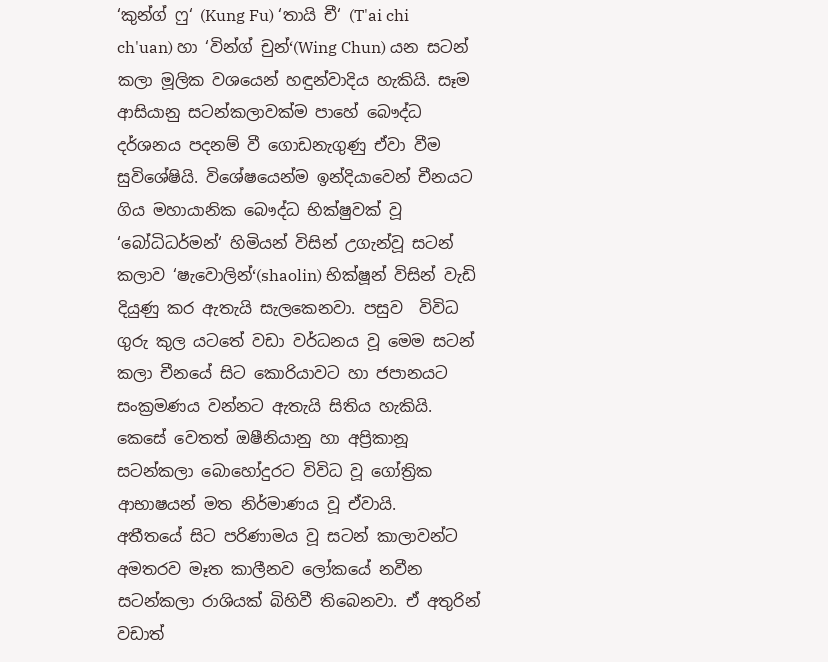‘කුන්ග් ෆු‘ (Kung Fu) ‘තායි චී‘ (T'ai chi ch'uan) හා ‘වින්ග් චුන්‘(Wing Chun) යන සටන් කලා මූලික වශයෙන් හඳුන්වාදිය හැකියි. සෑම ආසියානු සටන්කලාවක්ම පාහේ බෞද්ධ දර්ශනය පදනම් වී ගොඩනැගුණු ඒවා වීම සුවිශේෂියි. විශේෂයෙන්ම ඉන්දියාවෙන් චීනයට ගිය මහායානික බෞද්ධ භික්ෂුවක් වූ ‘බෝධිධර්මන්‘ හිමියන් විසින් උගැන්වූ සටන් කලාව ‘ෂැවොලින්‘(shaolin) භික්ෂූන් විසින් වැඩි දියුණු කර ඇතැයි සැලකෙනවා. පසුව  විවිධ ගුරු කුල යටතේ වඩා වර්ධනය වූ මෙම සටන් කලා චීනයේ සිට කොරියාවට හා ජපානයට සංක්‍රමණය වන්නට ඇතැයි සිතිය හැකියි. කෙසේ වෙතත් ඔෂීනියානු හා අප්‍රිකානූ සටන්කලා බොහෝදුරට විවිධ වූ ගෝත්‍රික ආභාෂයන් මත නිර්මාණය වූ ඒවායි.
අතීතයේ සිට පරිණාමය වූ සටන් කාලාවන්ට අමතරව මෑත කාලීනව ලෝකයේ නවීන සටන්කලා රාශියක් බිහිවී තිබෙනවා. ඒ අතුරින් වඩාත්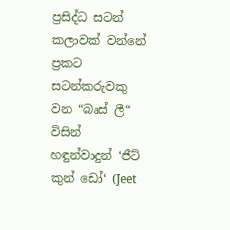ප්‍රසිද්ධ සටන් කලාවක් වන්නේ ප්‍රකට සටන්කරුවකු වන “බෘස් ලී“ විසින් හඳුන්වාදුන් ‘ජීට් කුන් ඩෝ‘ (Jeet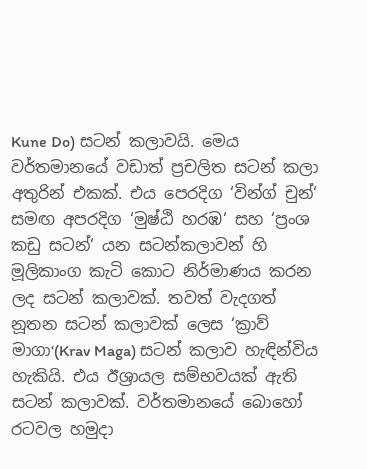Kune Do) සටන් කලාවයි. මෙය වර්තමානයේ වඩාත් ප්‍රචලිත සටන් කලා අතුරින් එකක්. එය පෙරදිග ‘වින්ග් චුන්‘ සමඟ අපරදිග ‘මුෂ්ඨි හරඹ‘ සහ ‘ප්‍රංශ කඩු සටන්‘ යන සටන්කලාවන් හි මූලිකාංග කැටි කොට නිර්මාණය කරන ලද සටන් කලාවක්. තවත් වැදගත් නූතන සටන් කලාවක් ලෙස ‘ක්‍රාව් මාගා‘(Krav Maga) සටන් කලාව හැඳින්විය හැකියි. එය ඊශ්‍රායල සම්භවයක් ඇති සටන් කලාවක්. වර්තමානයේ බොහෝ රටවල හමුදා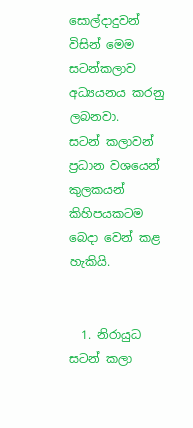සොල්දාදුවන් විසින් මෙම සටන්කලාව අධ්‍යයනය කරනු ලබනවා.
සටන් කලාවන් ප්‍රධාන වශයෙන් කුලකයන් කිහිපයකටම බෙදා වෙන් කළ හැකියි.


  1. නිරායුධ සටන් කලා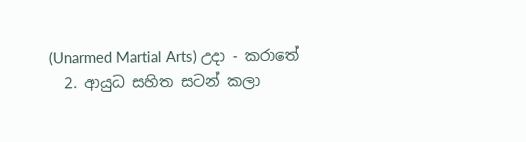(Unarmed Martial Arts) උදා - කරාතේ
  2. ආයුධ සහිත සටන් කලා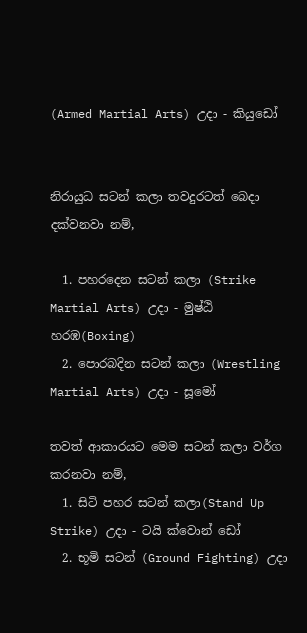(Armed Martial Arts) උදා - කියුඩෝ


නිරායුධ සටන් කලා තවදුරටත් බෙදා දක්වනවා නම්,

  1. පහරදෙන සටන් කලා (Strike Martial Arts) උදා - මුෂ්ඨි හරඹ(Boxing)
  2. පොරබදින සටන් කලා (Wrestling Martial Arts) උදා - සූමෝ

තවත් ආකාරයට මෙම සටන් කලා වර්ග කරනවා නම්,
  1. සිටි පහර සටන් කලා(Stand Up Strike) උදා - ටයි ක්වොන් ඩෝ
  2. භූමි සටන් (Ground Fighting) උදා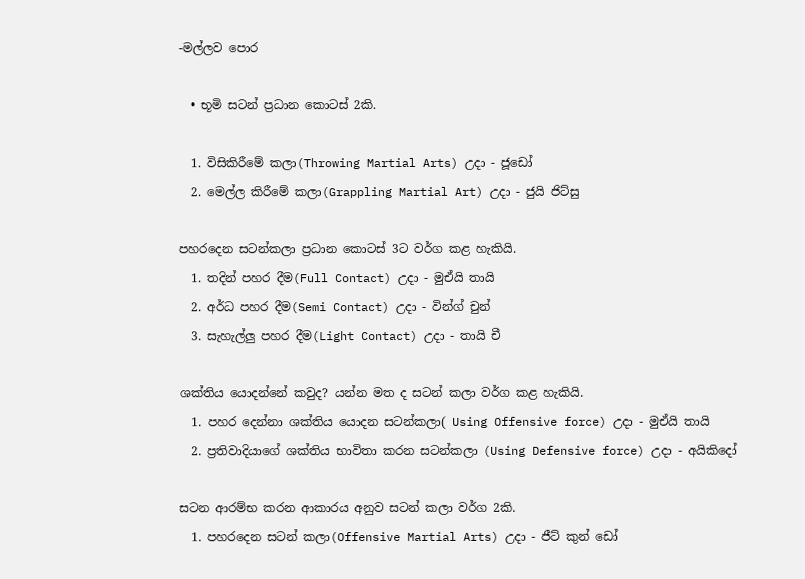-මල්ලව පොර

  • භූමි සටන් ප්‍රධාන කොටස් 2කි.

  1. විසිකිරීමේ කලා(Throwing Martial Arts) උදා - ජූඩෝ
  2. මෙල්ල කිරීමේ කලා(Grappling Martial Art) උදා - ජුයි ජිට්සු

පහරදෙන සටන්කලා ප්‍රධාන කොටස් 3ට වර්ග කළ හැකියි.
  1. තදින් පහර දීම(Full Contact) උදා - මුඒයි තායි
  2. අර්ධ පහර දීම(Semi Contact) උදා - වින්ග් චුන්
  3. සැහැල්ලු පහර දීම(Light Contact) උදා - තායි චී

ශක්තිය යොදන්නේ කවුද? යන්න මත ද සටන් කලා වර්ග කළ හැකියි.
  1. පහර දෙන්නා ශක්තිය යොදන සටන්කලා( Using Offensive force) උදා - මුඒයි තායි
  2. ප්‍රතිවාදියාගේ ශක්තිය භාවිතා කරන සටන්කලා (Using Defensive force) උදා - අයිකිදෝ

සටන ආරම්භ කරන ආකාරය අනුව සටන් කලා වර්ග 2කි.
  1. පහරදෙන සටන් කලා(Offensive Martial Arts) උදා - ජීට් කුන් ඩෝ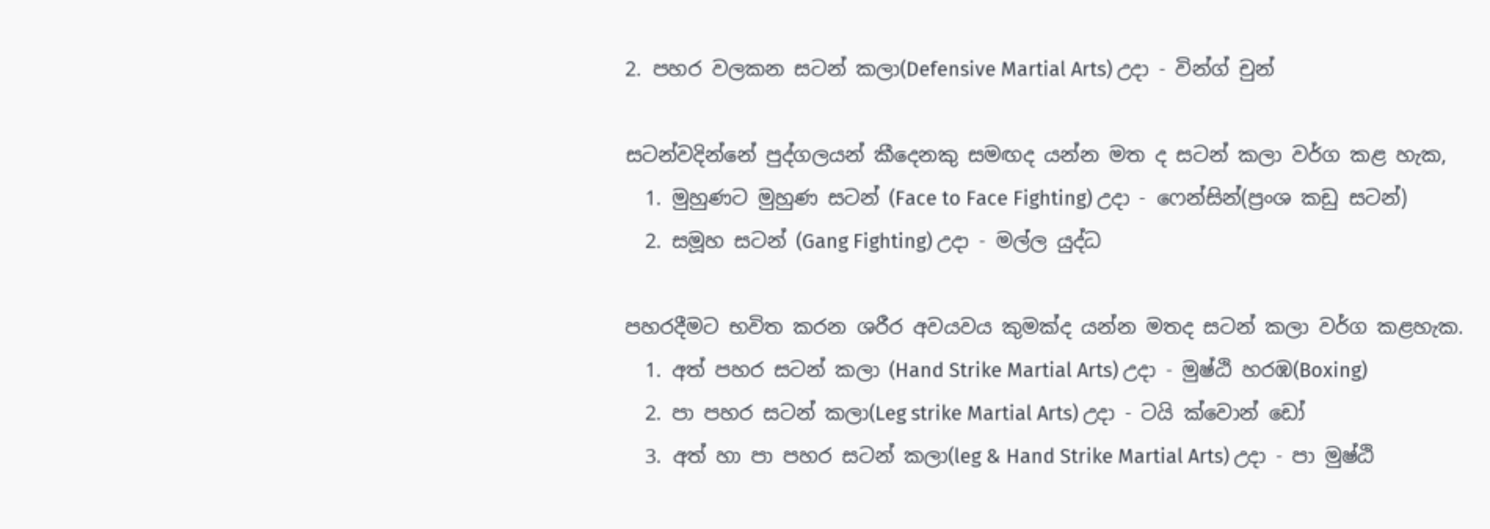2. පහර වලකන සටන් කලා(Defensive Martial Arts) උදා - වින්ග් චුන්

සටන්වදින්නේ පුද්ගලයන් කීදෙනකු සමඟද යන්න මත ද සටන් කලා වර්ග කළ හැක,
  1. මුහුණට මුහුණ සටන් (Face to Face Fighting) උදා - ෆෙන්සින්(ප්‍රංශ කඩු සටන්)
  2. සමූහ සටන් (Gang Fighting) උදා - මල්ල යුද්ධ

පහරදීමට භවිත කරන ශරීර අවයවය කුමක්ද යන්න මතද සටන් කලා වර්ග කළහැක.
  1. අත් පහර සටන් කලා (Hand Strike Martial Arts) උදා - මුෂ්ඨි හරඹ(Boxing)
  2. පා පහර සටන් කලා(Leg strike Martial Arts) උදා - ටයි ක්වොන් ඩෝ
  3. අත් හා පා පහර සටන් කලා(leg & Hand Strike Martial Arts) උදා - පා මුෂ්ඨි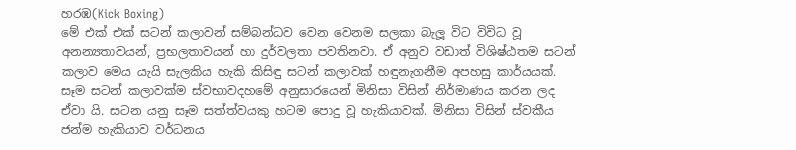හරඹ(Kick Boxing)
මේ එක් එක් සටන් කලාවන් සම්බන්ධව වෙන වෙනම සලකා බැලූ විට විවිධ වූ අනන්‍යතාවයන්, ප්‍රභලතාවයන් හා දුර්වලතා පවතිනවා. ඒ අනුව වඩාත් විශිෂ්ඨතම සටන් කලාව මෙය යැයි සැලකිය හැකි කිසිඳු සටන් කලාවක් හඳුනැගනීම අපහසු කාර්යයක්. සෑම සටන් කලාවක්ම ස්වභාවදහමේ අනුසාරයෙන් මිනිසා විසින් නිර්මාණය කරන ලද ඒවා යි. සටන යනු සෑම සත්ත්වයකු හටම පොදු වූ හැකියාවක්. මිනිසා විසින් ස්වකීය ජන්ම හැකියාව වර්ධනය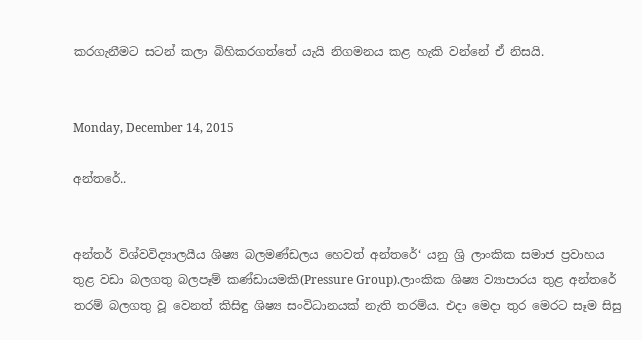කරගැනීමට සටන් කලා බිහිකරගත්තේ යැයි නිගමනය කළ හැකි වන්නේ ඒ නිසයි.


Monday, December 14, 2015

අන්තරේ..


අන්තර් විශ්වවිද්‍යාලයීය ශිෂ්‍ය බලමණ්ඩලය හෙවත් අන්තරේ‘ යනු ශ්‍රි ලාංකික සමාජ ප්‍රවාහය තුළ වඩා බලගතු බලපෑම් කණ්ඩායමකි(Pressure Group).ලාංකික ශිෂ්‍ය ව්‍යාපාරය තුළ අන්තරේ තරම් බලගතු වූ වෙනත් කිසිඳු ශිෂ්‍ය සංවිධානයක් නැති තරම්ය. එදා මෙදා තුර මෙරට සෑම සිසු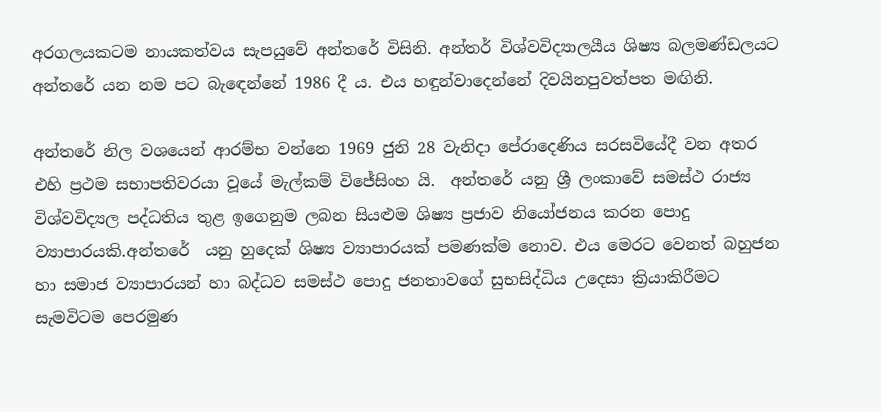අරගලයකටම නායකත්වය සැපයුවේ අන්තරේ විසිනි. අන්තර් විශ්වවිද්‍යාලයීය ශිෂ්‍ය බලමණ්ඩලයට අන්තරේ යන නම පට බැඳෙන්නේ 1986 දී ය. එය හඳුන්වාදෙන්නේ දිවයිනපුවත්පත මඟිනි.

අන්තරේ නිල වශයෙන් ආරම්භ වන්නෙ 1969 ජුනි 28 වැනිදා පේරාදෙණිය සරසවියේදී වන අතර එහි ප්‍රථම සභාපතිවරයා වූයේ මැල්කම් විජේසිංහ යි.  අන්තරේ යනු ශ්‍රී ලංකාවේ සමස්ථ රාජ්‍ය විශ්වවිද්‍යල පද්ධතිය තුළ ඉගෙනුම ලබන සියළුම ශිෂ්‍ය ප්‍රජාව නියෝජනය කරන පොදු ව්‍යාපාරයකි.අන්තරේ  යනු හුදෙක් ශිෂ්‍ය ව්‍යාපාරයක් පමණක්ම නොව. එය මෙරට වෙනත් බහුජන හා සමාජ ව්‍යාපාරයන් හා බද්ධව සමස්ථ පොදු ජනතාවගේ සුභසිද්ධිය උදෙසා ක්‍රියාකිරීමට සැමවිටම පෙරමුණ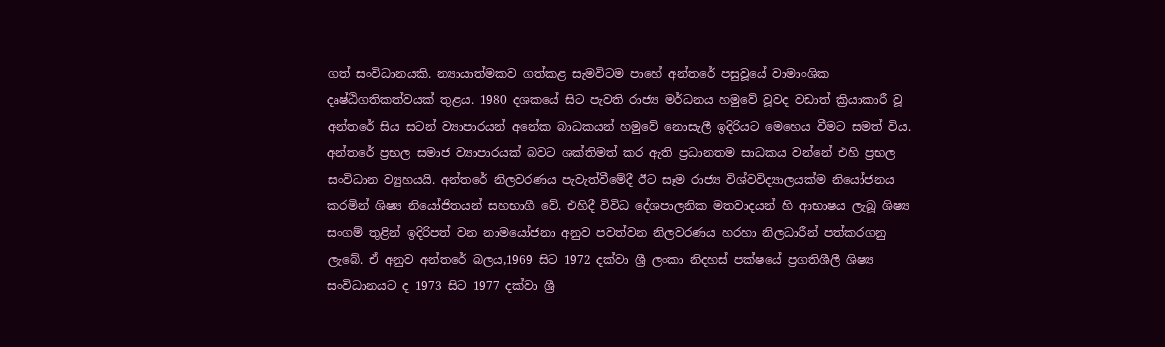ගත් සංවිධානයකි. න්‍යායාත්මකව ගත්කළ සැමවිටම පාහේ අන්තරේ පසුවූයේ වාමාංශික දෘෂ්ඨිගතිකත්වයක් තුළය. 1980 දශකයේ සිට පැවති රාජ්‍ය මර්ධනය හමුවේ වූවද වඩාත් ක්‍රියාකාරී වූ අන්තරේ සිය සටන් ව්‍යාපාරයන් අනේක බාධකයන් හමුවේ නොසැලී ඉදිරියට මෙහෙය වීමට සමත් විය.
අන්තරේ ප්‍රභල සමාජ ව්‍යාපාරයක් බවට ශක්තිමත් කර ඇති ප්‍රධානතම සාධකය වන්නේ එහි ප්‍රභල සංවිධාන ව්‍යුහයයි. අන්තරේ නිලවරණය පැවැත්වීමේදී ඊට සෑම රාජ්‍ය විශ්වවිද්‍යාලයක්ම නියෝජනය කරමින් ශිෂ්‍ය නියෝජිතයන් සහභාගී වේ. එහිදී විවිධ දේශපාලනික මතවාදයන් හි ආභාෂය ලැබූ ශිෂ්‍ය සංගම් තුළින් ඉදිරිපත් වන නාමයෝජනා අනුව පවත්වන නිලවරණය හරහා නිලධාරීන් පත්කරගනු ලැබේ. ඒ අනුව අන්තරේ බලය,1969 සිට 1972 දක්වා ශ්‍රී ලංකා නිදහස් පක්ෂයේ ප්‍රගතිශීලී ශිෂ්‍ය සංවිධානයට ද 1973 සිට 1977 දක්වා ශ්‍රී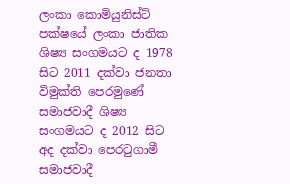ලංකා කොමියුනිස්ට් පක්ෂයේ ලංකා ජාතික ශිෂ්‍ය සංගමයට ද 1978 සිට 2011 දක්වා ජනතා විමුක්ති පෙරමුණේ සමාජවාදී ශිෂ්‍ය සංගමයට ද 2012 සිට අද දක්වා පෙරටුගාමී සමාජවාදී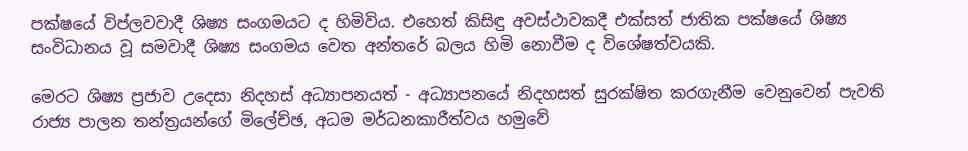පක්ෂයේ විප්ලවවාදී ශිෂ්‍ය සංගමයට ද හිමිවිය. එහෙත් කිසිඳු අවස්ථාවකදී එක්සත් ජාතික පක්ෂයේ ශිෂ්‍ය සංවිධානය වූ සමවාදී ශිෂ්‍ය සංගමය වෙත අන්තරේ බලය හිමි නොවීම ද විශේෂත්වයකි.

මෙරට ශිෂ්‍ය ප්‍රජාව උදෙසා නිදහස් අධ්‍යාපනයත් - අධ්‍යාපනයේ නිදහසත් සුරක්ෂිත කරගැනීම වෙනුවෙන් පැවති රාජ්‍ය පාලන තන්ත්‍රයන්ගේ මිලේච්ඡ, අධම මර්ධනකාරීත්වය හමුවේ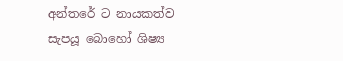අන්තරේ ට නායකත්ව සැපයූ බොහෝ ශිෂ්‍ය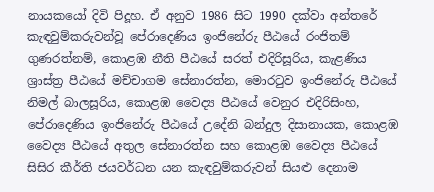නායකයෝ දිවි පිදූහ. ඒ අනුව 1986 සිට 1990 දක්වා අන්තරේ කැඳවුම්කරුවන්වූ පේරාදෙණිය ඉංජිනේරු පීඨයේ රංජිතම් ගුණරත්නම්, කොළඹ නීති පීඨයේ සරත් එදිරිසූරිය, කැළණිය ශ්‍රාස්ත්‍ර පීඨයේ මච්චාගම සේනාරත්න, මොරටුව ඉංජිනේරු පීඨයේ නිමල් බාලසූරිය, කොළඹ වෛද්‍ය පීඨයේ වෙනුර එදිරිසිංහ, පේරාදෙණිය ඉංජිනේරු පීඨයේ උදේනි බන්දුල දිසානායක, කොළඹ වෛද්‍ය පීඨයේ අතුල සේනාරත්න සහ කොළඹ වෛද්‍ය පීඨයේ සිසිර කීර්ති ජයවර්ධන යන කැඳවුම්කරුවන් සියළු දෙනාම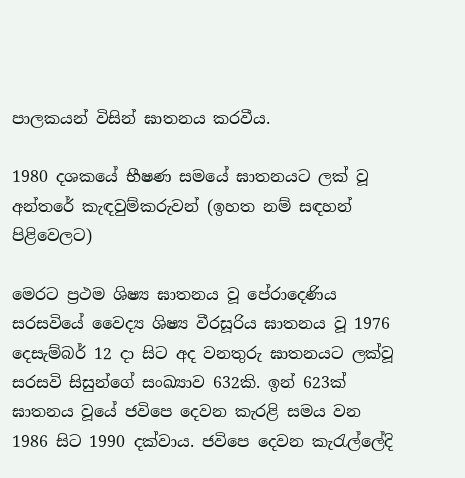පාලකයන් විසින් ඝාතනය කරවීය.

1980 දශකයේ භීෂණ සමයේ ඝාතනයට ලක් වූ අන්තරේ කැඳවුම්කරුවන් (ඉහත නම් සඳහන් පිළිවෙලට)

මෙරට ප්‍රථම ශිෂ්‍ය ඝාතනය වූ පේරාදෙණිය  සරසවියේ වෛද්‍ය ශිෂ්‍ය වීරසූරිය ඝාතනය වූ 1976 දෙසැම්බර් 12 දා සිට අද වනතුරු ඝාතනයට ලක්වූ සරසවි සිසුන්ගේ සංඛ්‍යාව 632කි. ඉන් 623ක් ඝාතනය වූයේ ජවිපෙ දෙවන කැරළි සමය වන 1986 සිට 1990 දක්වාය. ජවිපෙ දෙවන කැරැල්ලේදි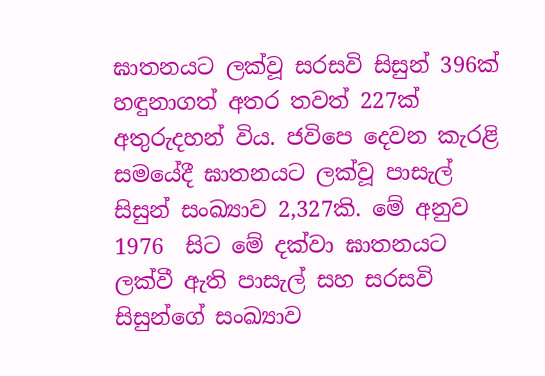ඝාතනයට ලක්වූ සරසවි සිසුන් 396ක් හඳුනාගත් අතර තවත් 227ක් අතුරුදහන් විය. ජවිපෙ දෙවන කැරළි සමයේදී ඝාතනයට ලක්වූ පාසැල් සිසුන් සංඛ්‍යාව 2,327කි. මේ අනුව 1976  සිට මේ දක්වා ඝාතනයට ලක්වී ඇති පාසැල් සහ සරසවි සිසුන්ගේ සංඛ්‍යාව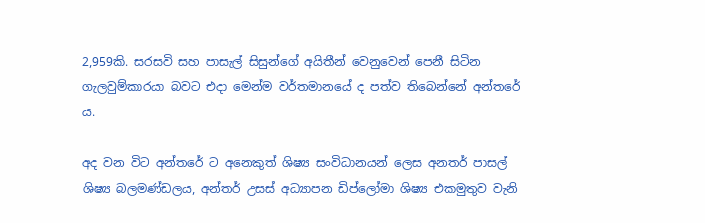2,959කි. සරසවි සහ පාසැල් සිසුන්ගේ අයිතීන් වෙනුවෙන් පෙනී සිටින ගැලවුම්කාරයා බවට එදා මෙන්ම වර්තමානයේ ද පත්ව තිබෙන්නේ අන්තරේ ය.

අද වන විට අන්තරේ ට අනෙකුත් ශිෂ්‍ය සංවිධානයන් ලෙස අනතර් පාසල් ශිෂ්‍ය බලමණ්ඩලය, අන්තර් උසස් අධ්‍යාපන ඩිප්ලෝමා ශිෂ්‍ය එකමුතුව වැනි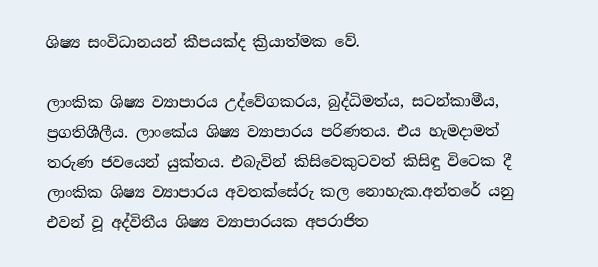ශිෂ්‍ය සංවිධානයන් කීපයක්ද ක්‍රියාත්මක වේ.

ලාංකික ශිෂ්‍ය ව්‍යාපාරය උද්වේගකරය, බුද්ධිමත්ය, සටන්කාමීය, ප්‍රගතිශීලීය. ලාංකේය ශිෂ්‍ය ව්‍යාපාරය පරිණතය. එය හැමදාමත් තරුණ ජවයෙන් යුක්තය. එබැවින් කිසිවෙකුටවත් කිසිඳු විටෙක දී ලාංකික ශිෂ්‍ය ව්‍යාපාරය අවතක්සේරු කල නොහැක.අන්තරේ යනු එවන් වූ අද්විතීය ශිෂ්‍ය ව්‍යාපාරයක අපරාජිත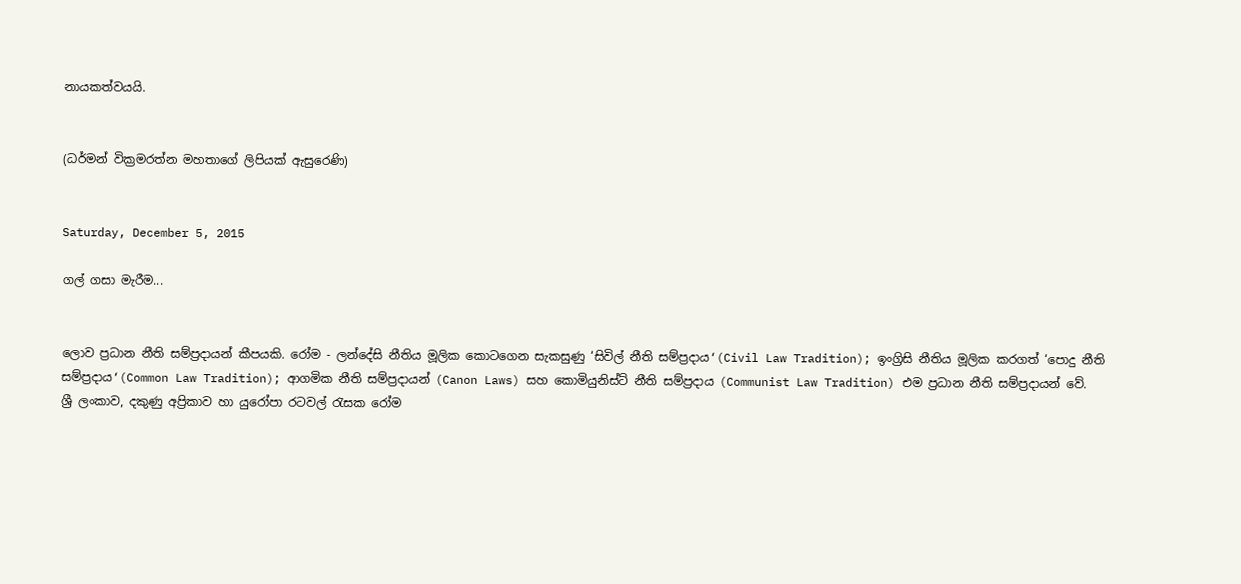නායකත්වයයි.


(ධර්මන් වික්‍රමරත්න මහතාගේ ලිපියක් ඇසුරෙණි)


Saturday, December 5, 2015

ගල් ගසා මැරීම...


ලොව ප්‍රධාන නීති සම්ප්‍රදායන් කීපයකි. රෝම - ලන්දේසි නීතිය මූලික කොටගෙන සැකසුණු ‘සිවිල් නීති සම්ප්‍රදාය‘(Civil Law Tradition); ඉංග්‍රිසි නීතිය මූලික කරගත් ‘පොදු නීති සම්ප්‍රදාය‘(Common Law Tradition); ආගමික නීති සම්ප්‍රදායන් (Canon Laws) සහ කොමියුනිස්ට් නීති සම්ප්‍රදාය (Communist Law Tradition) එම ප්‍රධාන නීති සම්ප්‍රදායන් වේ.
ශ්‍රී ලංකාව, දකුණු අප්‍රිකාව හා යුරෝපා රටවල් රැසක රෝම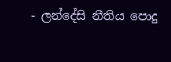- ලන්දේසි නීතිය පොදු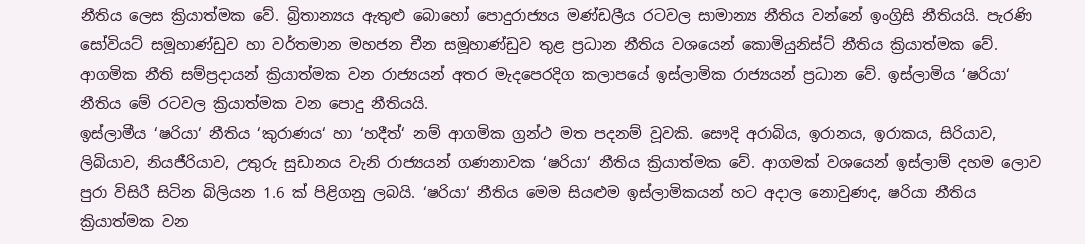නීතිය ලෙස ක්‍රියාත්මක වේ. බ්‍රිතාන්‍යය ඇතුළු බොහෝ පොදුරාජ්‍යය මණ්ඩලීය රටවල සාමාන්‍ය නීතිය වන්නේ ඉංග්‍රිසි නීතියයි. පැරණි සෝවියට් සමූහාණ්ඩුව හා වර්තමාන මහජන චීන සමූහාණ්ඩුව තුළ ප්‍රධාන නීතිය වශයෙන් කොමියුනිස්ට් නීතිය ක්‍රියාත්මක වේ. ආගමික නීති සම්ප්‍රදායන් ක්‍රියාත්මක වන රාජ්‍යයන් අතර මැදපෙරදිග කලාපයේ ඉස්ලාමික රාජ්‍යයන් ප්‍රධාන වේ. ඉස්ලාමිය ‘ෂරියා‘ නීතිය මේ රටවල ක්‍රියාත්මක වන පොදු නීතියයි.
ඉස්ලාමීය ‘ෂරියා‘ නීතිය ‘කුරාණය‘ හා ‘හදීත්‘ නම් ආගමික ග්‍රන්ථ මත පදනම් වූවකි. සෞදි අරාබිය, ඉරානය, ඉරාකය, සිරියාව, ලිබියාව, නියජීරියාව, උතුරු සුඩානය වැනි රාජ්‍යයන් ගණනාවක ‘ෂරියා‘ නීතිය ක්‍රියාත්මක වේ. ආගමක් වශයෙන් ඉස්ලාම් දහම ලොව පුරා විසිරී සිටින බිලියන 1.6 ක් පිළිගනු ලබයි. ‘ෂරියා‘ නීතිය මෙම සියළුම ඉස්ලාමිකයන් හට අදාල නොවුණද, ෂරියා නීතිය ක්‍රියාත්මක වන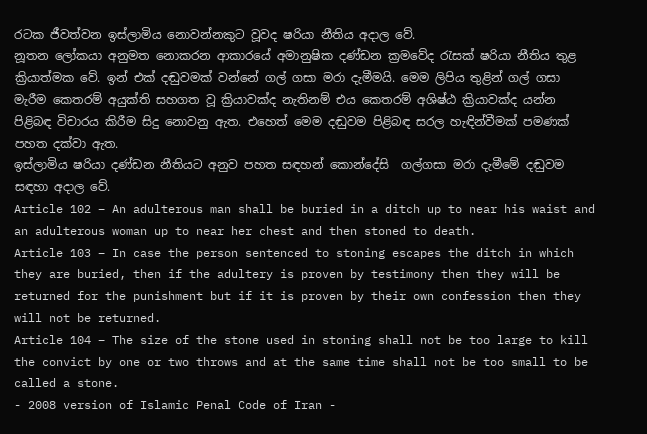රටක ජීවත්වන ඉස්ලාමිය නොවන්නකුට වූවද ෂරියා නීතිය අදාල වේ.
නූතන ලෝකයා අනුමත නොකරන ආකාරයේ අමානුෂික දණ්ඩන ක්‍රමවේද රැසක් ෂරියා නීතිය තුළ ක්‍රියාත්මක වේ. ඉන් එක් දඬුවමක් වන්නේ ගල් ගසා මරා දැමීමයි. මෙම ලිපිය තුළින් ගල් ගසා මැරීම කෙතරම් අයුක්ති සහගත වූ ක්‍රියාවක්ද නැතිනම් එය කෙතරම් අශිෂ්ඨ ක්‍රියාවක්ද යන්න පිළිබඳ විචාරය කිරීම සිදු නොවනු ඇත. එහෙත් මෙම දඬුවම පිළිබඳ සරල හැඳින්වීමක් පමණක් පහත දක්වා ඇත.
ඉස්ලාමිය ෂරියා දණ්ඩන නීතියට අනුව පහත සඳහන් කොන්දේසි  ගල්ගසා මරා දැමීමේ දඬුවම සඳහා අදාල වේ.
Article 102 – An adulterous man shall be buried in a ditch up to near his waist and an adulterous woman up to near her chest and then stoned to death.
Article 103 – In case the person sentenced to stoning escapes the ditch in which they are buried, then if the adultery is proven by testimony then they will be returned for the punishment but if it is proven by their own confession then they will not be returned.
Article 104 – The size of the stone used in stoning shall not be too large to kill the convict by one or two throws and at the same time shall not be too small to be called a stone.
- 2008 version of Islamic Penal Code of Iran -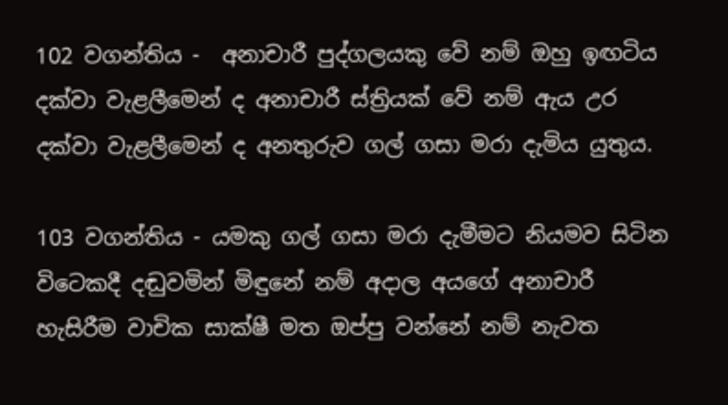102 වගන්තිය -  අනාචාරී පුද්ගලයකු වේ නම් ඔහු ඉඟටිය දක්වා වැළලීමෙන් ද අනාචාරී ස්ත්‍රියක් වේ නම් ඇය උර දක්වා වැළලීමෙන් ද අනතුරුව ගල් ගසා මරා දැමිය යුතුය.

103 වගන්තිය - යමකු ගල් ගසා මරා දැමීමට නියමව සිටින විටෙකදී දඬුවමින් මිඳුනේ නම් අදාල අයගේ අනාචාරී හැසිරීම වාචික සාක්ෂී මත ඔප්පු වන්නේ නම් නැවත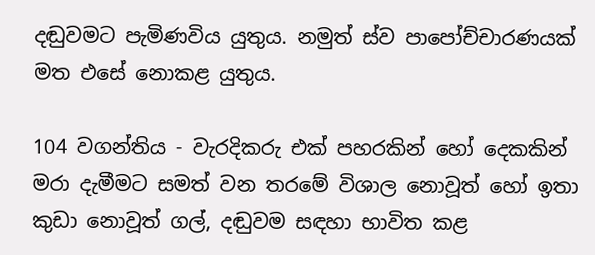දඬුවමට පැමිණවිය යුතුය. නමුත් ස්ව පාපෝච්චාරණයක් මත එසේ නොකළ යුතුය.

104 වගන්තිය - වැරදිකරු එක් පහරකින් හෝ දෙකකින් මරා දැමීමට සමත් වන තරමේ විශාල නොවූත් හෝ ඉතා කුඩා නොවූත් ගල්, දඬුවම සඳහා භාවිත කළ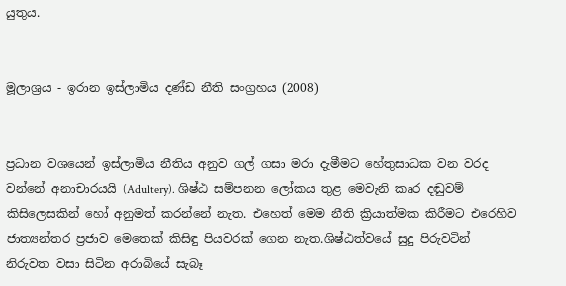යුතුය.


මූලාශ්‍රය - ඉරාන ඉස්ලාමිය දණ්ඩ නීති සංග්‍රහය (2008)


ප්‍රධාන වශයෙන් ඉස්ලාමිය නීතිය අනුව ගල් ගසා මරා දැමීමට හේතුසාධක වන වරද වන්නේ අනාචාරයයි (Adultery). ශිෂ්ඨ සම්පනන ලෝකය තුළ මෙවැනි කෘර දඬුවම් කිසිලෙසකින් හෝ අනුමත් කරන්නේ නැත. එහෙත් මෙම නීති ක්‍රියාත්මක කිරීමට එරෙහිව ජාත්‍යන්තර ප්‍රජාව මෙතෙක් කිසිඳු පියවරක් ගෙන නැත.ශිෂ්ඨත්වයේ සුදු පිරුවටින් නිරුවත වසා සිටින අරාබියේ සැබෑ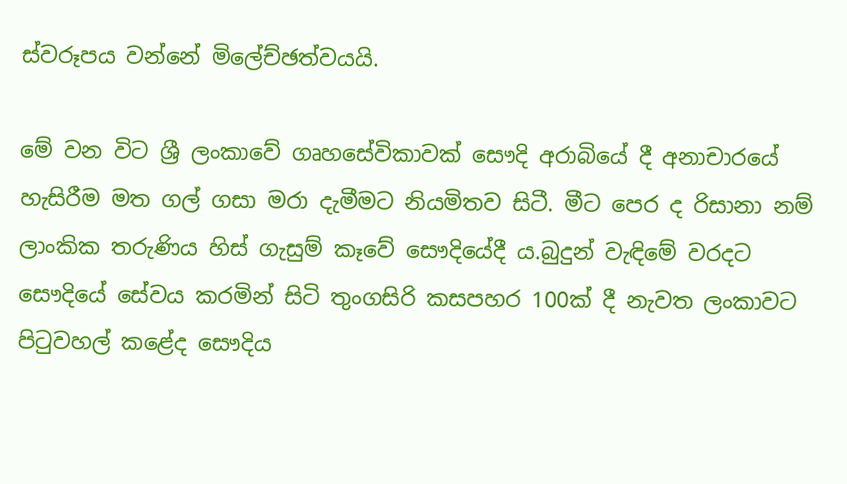ස්වරූපය වන්නේ මිලේච්ඡත්වයයි.

මේ වන විට ශ්‍රී ලංකාවේ ගෘහසේවිකාවක් සෞදි අරාබියේ දී අනාචාරයේ හැසිරීම මත ගල් ගසා මරා දැමීමට නියමිතව සිටී. මීට පෙර ද රිසානා නම් ලාංකික තරුණිය හිස් ගැසුම් කෑවේ සෞදියේදී ය.බුදුන් වැඳිමේ වරදට සෞදියේ සේවය කරමින් සිටි තුංගසිරි කසපහර 100ක් දී නැවත ලංකාවට පිටුවහල් කළේද සෞදිය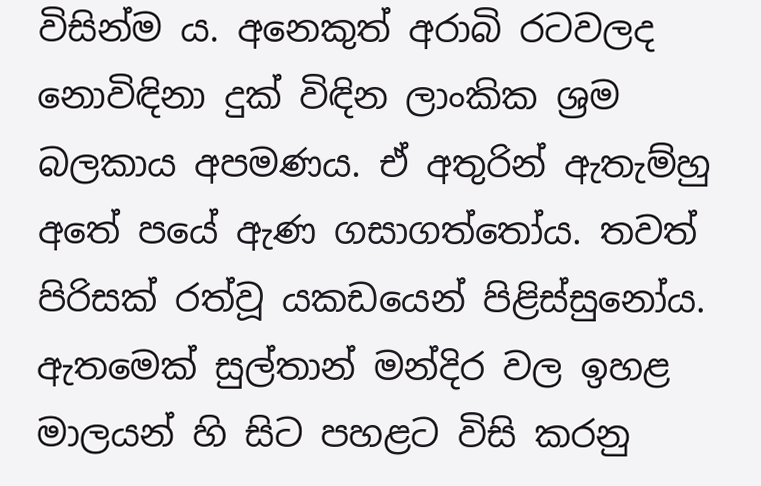විසින්ම ය. අනෙකුත් අරාබි රටවලද නොවිඳිනා දුක් විඳින ලාංකික ශ්‍රම බලකාය අපමණය. ඒ අතුරින් ඇතැම්හු අතේ පයේ ඇණ ගසාගත්තෝය. තවත් පිරිසක් රත්වූ යකඩයෙන් පිළිස්සුනෝය. ඇතමෙක් සුල්තාන් මන්දිර වල ඉහළ මාලයන් හි සිට පහළට විසි කරනු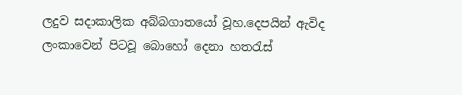ලදුව සදාකාලික අබ්බගාතයෝ වූහ.දෙපයින් ඇවිද ලංකාවෙන් පිටවූ බොහෝ දෙනා හතරැස්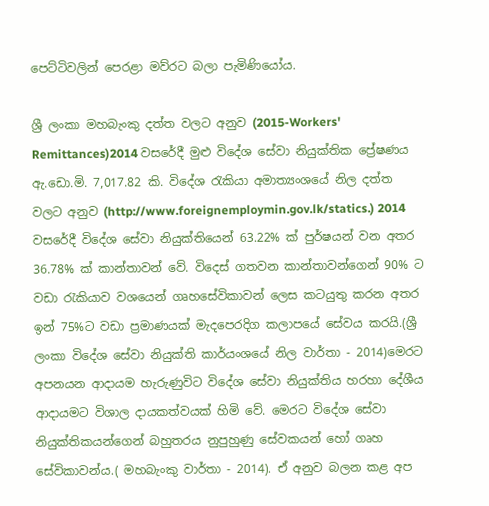පෙට්ටිවලින් පෙරළා මව්රට බලා පැමිණියෝය.

ශ්‍රී ලංකා මහබැංකු දත්ත වලට අනුව (2015-Workers' Remittances)2014 වසරේදී මුළු විදේශ සේවා නියුක්තික ප්‍රේෂණය ඇ.ඩො.මි. 7,017.82 කි. විදේශ රැකියා අමාත්‍යංශයේ නිල දත්ත වලට අනුව (http://www.foreignemploymin.gov.lk/statics.) 2014 වසරේදී විදේශ සේවා නියුක්තියෙන් 63.22% ක් පුර්ෂයන් වන අතර 36.78% ක් කාන්තාවන් වේ. විදෙස් ගතවන කාන්තාවන්ගෙන් 90% ට වඩා රැකියාව වශයෙන් ගෘහසේවිකාවන් ලෙස කටයුතු කරන අතර ඉන් 75%ට වඩා ප්‍රමාණයක් මැදපෙරදිග කලාපයේ සේවය කරයි.(ශ්‍රී ලංකා විදේශ සේවා නියුක්ති කාර්යංශයේ නිල වාර්තා - 2014)මෙරට අපනයන ආදායම හැරුණුවිට විදේශ සේවා නියුක්තිය හරහා දේශීය ආදායමට විශාල දායකත්වයක් හිමි වේ. මෙරට විදේශ සේවා නියුක්තිකයන්ගෙන් බහුතරය නුපුහුණු සේවකයන් හෝ ගෘහ සේවිකාවන්ය.( මහබැංකු වාර්තා - 2014). ඒ අනුව බලන කළ අප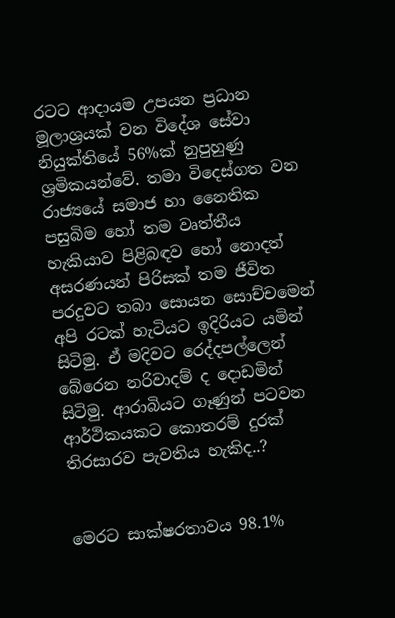රටට ආදායම උපයන ප්‍රධාන මූලාශ්‍රයක් වන විදේශ සේවා නියුක්තියේ 56%ක් නුපුහුණු ශ්‍රමිකයන්වේ. තමා විදෙස්ගත වන රාජ්‍යයේ සමාජ හා නෛතික පසුබිම හෝ තම වෘත්තීය හැකියාව පිළිබඳව හෝ නොදත් අසරණයන් පිරිසක් තම ජීවිත පරදුවට තබා සොයන සොච්චමෙන් අපි රටක් හැටියට ඉදිරියට යමින් සිටිමු. ඒ මදිවට රෙද්දපල්ලෙන් බේරෙන නරිවාදම් ද දොඩමින් සිටිමු. ආරාබියට ගෑණුන් පටවන ආර්ථිකයකට කොතරම් දුරක් තිරසාරව පැවතිය හැකිද..?


මෙරට සාක්ෂරතාවය 98.1%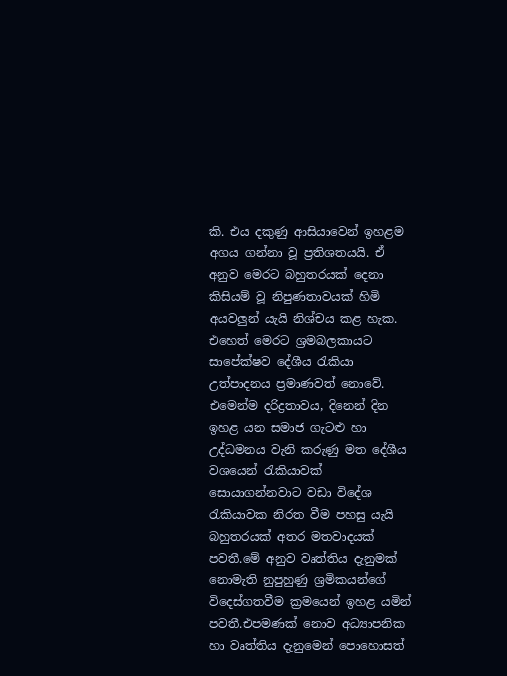කි. එය දකුණු ආසියාවෙන් ඉහළම අගය ගන්නා වූ ප්‍රතිශතයයි. ඒ අනුව මෙරට බහුතරයක් දෙනා කිසියම් වූ නිපුණතාවයක් හිමි අයවලුන් යැයි නිශ්චය කළ හැක. එහෙත් මෙරට ශ්‍රමබලකායට සාපේක්ෂව දේශීය රැකියා උත්පාදනය ප්‍රමාණවත් නොවේ. එමෙන්ම දරිද්‍රතාවය, දිනෙන් දින ඉහළ යන සමාජ ගැටළු හා උද්ධමනය වැනි කරුණු මත දේශීය වශයෙන් රැකියාවක් සොයාගන්නවාට වඩා විදේශ රැකියාවක නිරත වීම පහසු යැයි බහුතරයක් අතර මතවාදයක් පවතී.මේ අනුව වෘත්තිය දැනුමක් නොමැති නුපුහුණු ශ්‍රමිකයන්ගේ විදෙස්ගතවීම ක්‍රමයෙන් ඉහළ යමින් පවතී.එපමණක් නොව අධ්‍යාපනික හා වෘත්තිය දැනුමෙන් පොහොසත්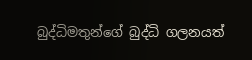බුද්ධිමතුන්ගේ බුද්ධි ගලනයත්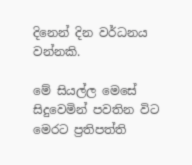දිනෙන් දින වර්ධනය වන්නකි.

මේ සියල්ල මෙසේ සිදුවෙමින් පවතින විට මෙරට ප්‍රතිපත්ති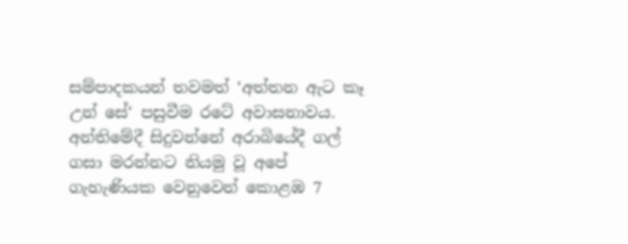සම්පාදකයන් තවමත් ‘අත්තන ඇට කෑ උන් සේ‘ පසුවීම රටේ අවාසනාවය. අන්තිමේදී සිදුවන්නේ අරාබියේදී ගල් ගසා මරන්නට නියමු වූ අපේ ගැහැණියක වෙනුවෙන් කොළඹ 7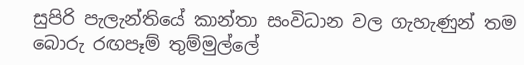සුපිරි පැලැන්තියේ කාන්තා සංවිධාන වල ගැහැණුන් තම බොරු රඟපෑම් තුම්මුල්ලේ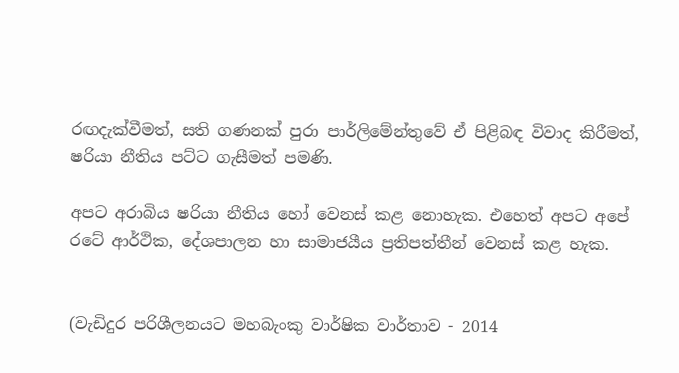රඟදැක්වීමත්, සති ගණනක් පුරා පාර්ලිමේන්තුවේ ඒ පිළිබඳ විවාද කිරීමත්, ෂරියා නීතිය පට්ට ගැසීමත් පමණි.

අපට අරාබිය ෂරියා නීතිය හෝ වෙනස් කළ නොහැක. එහෙත් අපට අපේ රටේ ආර්ථික, දේශපාලන හා සාමාජයීය ප්‍රතිපත්තීන් වෙනස් කළ හැක.


(වැඩිදුර පරිශීලනයට මහබැංකු වාර්ෂික වාර්තාව - 2014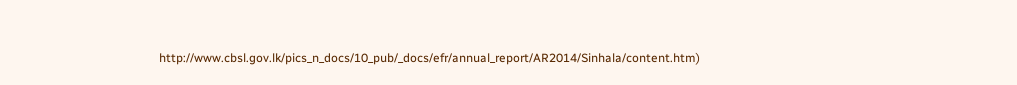http://www.cbsl.gov.lk/pics_n_docs/10_pub/_docs/efr/annual_report/AR2014/Sinhala/content.htm)